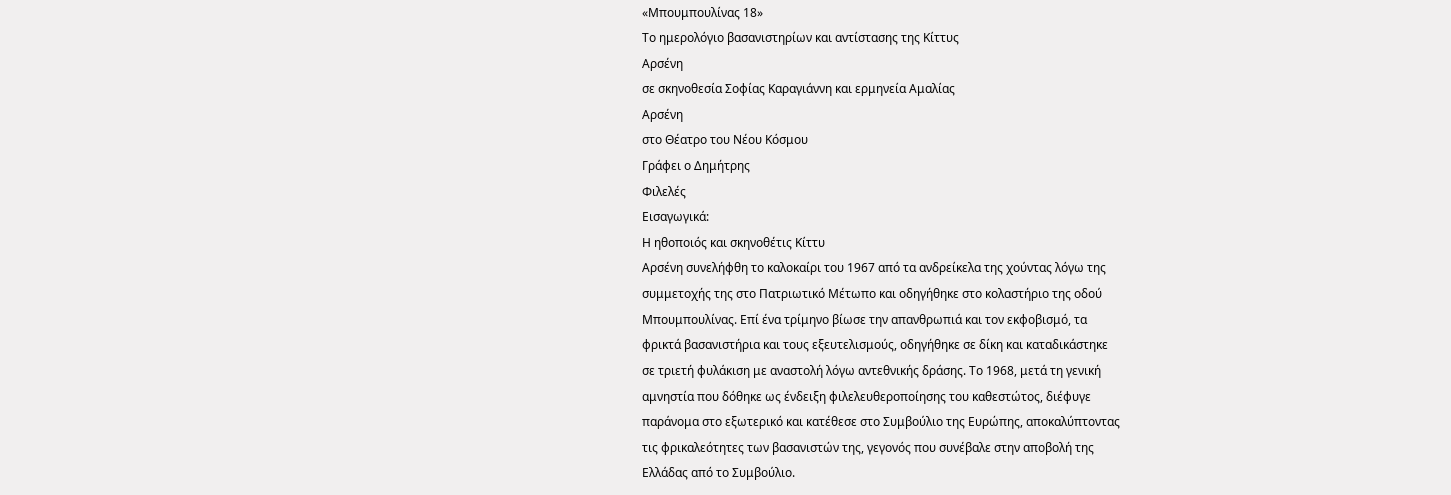«Μπουμπουλίνας 18»
Το ημερολόγιο βασανιστηρίων και αντίστασης της Κίττυς
Αρσένη
σε σκηνοθεσία Σοφίας Καραγιάννη και ερμηνεία Αμαλίας
Αρσένη
στο Θέατρο του Νέου Κόσμου
Γράφει ο Δημήτρης
Φιλελές
Εισαγωγικά:
Η ηθοποιός και σκηνοθέτις Κίττυ
Αρσένη συνελήφθη το καλοκαίρι του 1967 από τα ανδρείκελα της χούντας λόγω της
συμμετοχής της στο Πατριωτικό Μέτωπο και οδηγήθηκε στο κολαστήριο της οδού
Μπουμπουλίνας. Επί ένα τρίμηνο βίωσε την απανθρωπιά και τον εκφοβισμό, τα
φρικτά βασανιστήρια και τους εξευτελισμούς, οδηγήθηκε σε δίκη και καταδικάστηκε
σε τριετή φυλάκιση με αναστολή λόγω αντεθνικής δράσης. Το 1968, μετά τη γενική
αμνηστία που δόθηκε ως ένδειξη φιλελευθεροποίησης του καθεστώτος, διέφυγε
παράνομα στο εξωτερικό και κατέθεσε στο Συμβούλιο της Ευρώπης, αποκαλύπτοντας
τις φρικαλεότητες των βασανιστών της, γεγονός που συνέβαλε στην αποβολή της
Ελλάδας από το Συμβούλιο.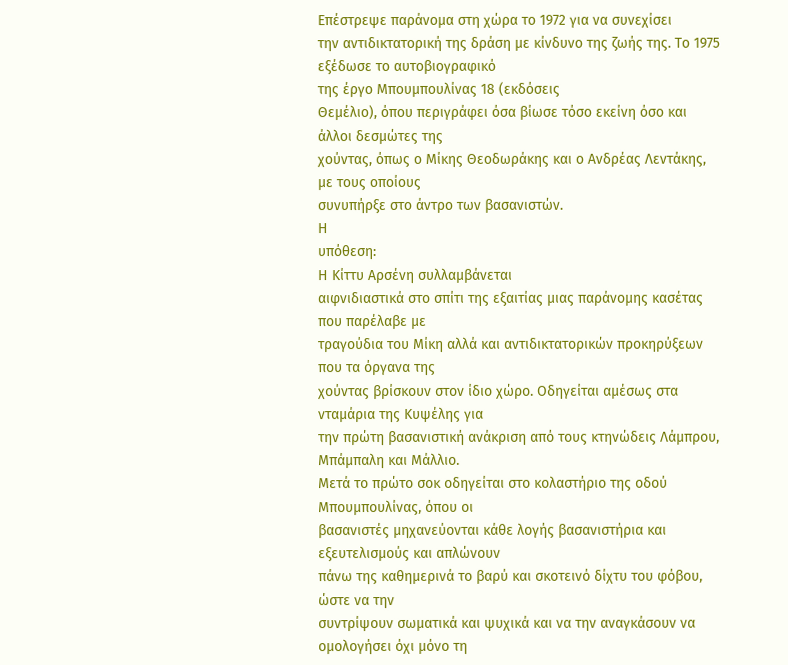Επέστρεψε παράνομα στη χώρα το 1972 για να συνεχίσει
την αντιδικτατορική της δράση με κίνδυνο της ζωής της. Το 1975 εξέδωσε το αυτοβιογραφικό
της έργο Μπουμπουλίνας 18 (εκδόσεις
Θεμέλιο), όπου περιγράφει όσα βίωσε τόσο εκείνη όσο και άλλοι δεσμώτες της
χούντας, όπως ο Μίκης Θεοδωράκης και ο Ανδρέας Λεντάκης, με τους οποίους
συνυπήρξε στο άντρο των βασανιστών.
Η
υπόθεση:
Η Κίττυ Αρσένη συλλαμβάνεται
αιφνιδιαστικά στο σπίτι της εξαιτίας μιας παράνομης κασέτας που παρέλαβε με
τραγούδια του Μίκη αλλά και αντιδικτατορικών προκηρύξεων που τα όργανα της
χούντας βρίσκουν στον ίδιο χώρο. Οδηγείται αμέσως στα νταμάρια της Κυψέλης για
την πρώτη βασανιστική ανάκριση από τους κτηνώδεις Λάμπρου, Μπάμπαλη και Μάλλιο.
Μετά το πρώτο σοκ οδηγείται στο κολαστήριο της οδού Μπουμπουλίνας, όπου οι
βασανιστές μηχανεύονται κάθε λογής βασανιστήρια και εξευτελισμούς και απλώνουν
πάνω της καθημερινά το βαρύ και σκοτεινό δίχτυ του φόβου, ώστε να την
συντρίψουν σωματικά και ψυχικά και να την αναγκάσουν να ομολογήσει όχι μόνο τη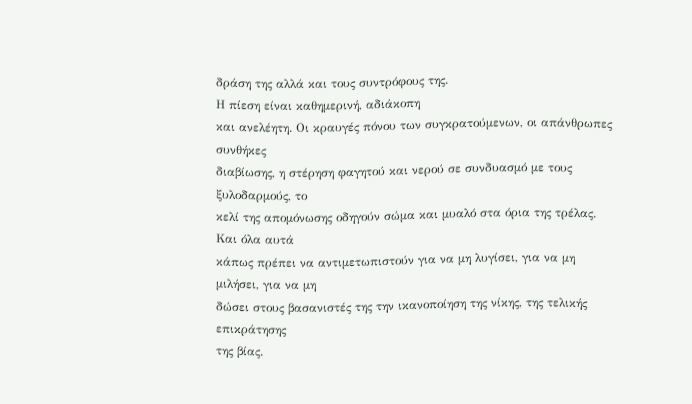δράση της αλλά και τους συντρόφους της.
Η πίεση είναι καθημερινή, αδιάκοπη
και ανελέητη. Οι κραυγές πόνου των συγκρατούμενων, οι απάνθρωπες συνθήκες
διαβίωσης, η στέρηση φαγητού και νερού σε συνδυασμό με τους ξυλοδαρμούς, το
κελί της απομόνωσης οδηγούν σώμα και μυαλό στα όρια της τρέλας. Και όλα αυτά
κάπως πρέπει να αντιμετωπιστούν για να μη λυγίσει, για να μη μιλήσει, για να μη
δώσει στους βασανιστές της την ικανοποίηση της νίκης, της τελικής επικράτησης
της βίας.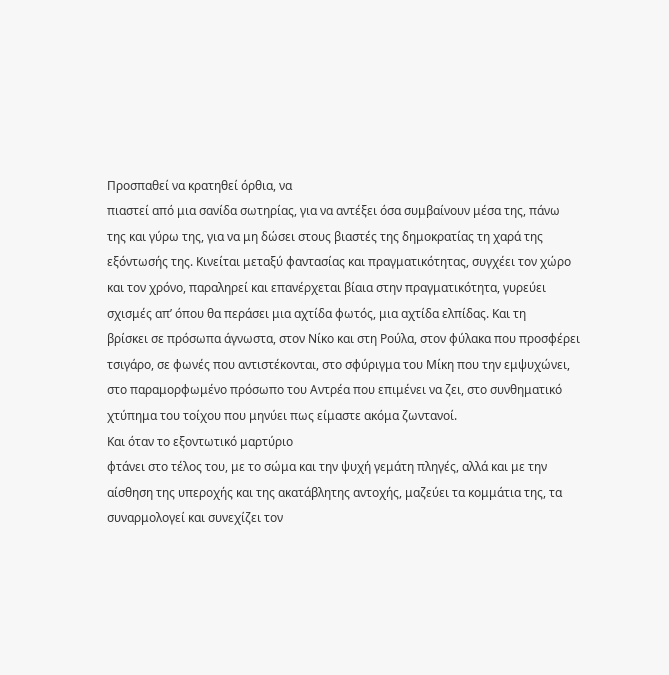Προσπαθεί να κρατηθεί όρθια, να
πιαστεί από μια σανίδα σωτηρίας, για να αντέξει όσα συμβαίνουν μέσα της, πάνω
της και γύρω της, για να μη δώσει στους βιαστές της δημοκρατίας τη χαρά της
εξόντωσής της. Κινείται μεταξύ φαντασίας και πραγματικότητας, συγχέει τον χώρο
και τον χρόνο, παραληρεί και επανέρχεται βίαια στην πραγματικότητα, γυρεύει
σχισμές απ’ όπου θα περάσει μια αχτίδα φωτός, μια αχτίδα ελπίδας. Και τη
βρίσκει σε πρόσωπα άγνωστα, στον Νίκο και στη Ρούλα, στον φύλακα που προσφέρει
τσιγάρο, σε φωνές που αντιστέκονται, στο σφύριγμα του Μίκη που την εμψυχώνει,
στο παραμορφωμένο πρόσωπο του Αντρέα που επιμένει να ζει, στο συνθηματικό
χτύπημα του τοίχου που μηνύει πως είμαστε ακόμα ζωντανοί.
Και όταν το εξοντωτικό μαρτύριο
φτάνει στο τέλος του, με το σώμα και την ψυχή γεμάτη πληγές, αλλά και με την
αίσθηση της υπεροχής και της ακατάβλητης αντοχής, μαζεύει τα κομμάτια της, τα
συναρμολογεί και συνεχίζει τον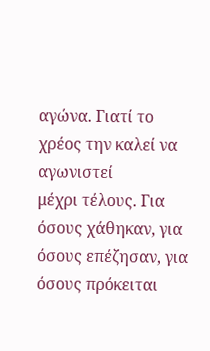αγώνα. Γιατί το χρέος την καλεί να αγωνιστεί
μέχρι τέλους. Για όσους χάθηκαν, για όσους επέζησαν, για όσους πρόκειται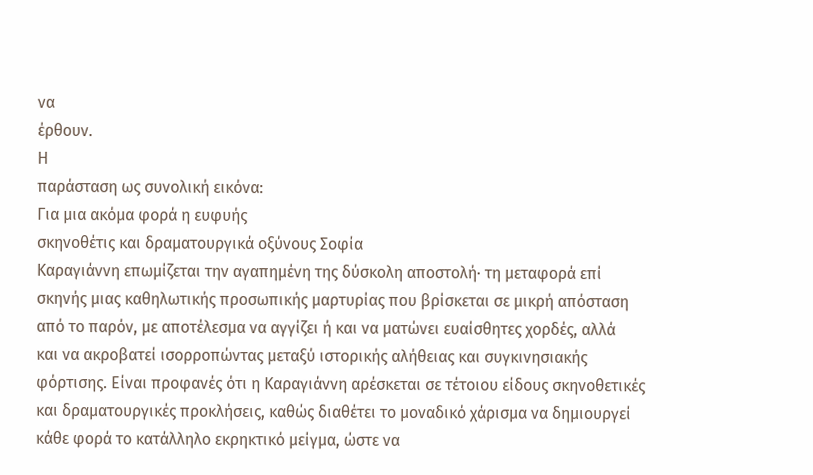να
έρθουν.
Η
παράσταση ως συνολική εικόνα:
Για μια ακόμα φορά η ευφυής
σκηνοθέτις και δραματουργικά οξύνους Σοφία
Καραγιάννη επωμίζεται την αγαπημένη της δύσκολη αποστολή· τη μεταφορά επί
σκηνής μιας καθηλωτικής προσωπικής μαρτυρίας που βρίσκεται σε μικρή απόσταση
από το παρόν, με αποτέλεσμα να αγγίζει ή και να ματώνει ευαίσθητες χορδές, αλλά
και να ακροβατεί ισορροπώντας μεταξύ ιστορικής αλήθειας και συγκινησιακής
φόρτισης. Είναι προφανές ότι η Καραγιάννη αρέσκεται σε τέτοιου είδους σκηνοθετικές
και δραματουργικές προκλήσεις, καθώς διαθέτει το μοναδικό χάρισμα να δημιουργεί
κάθε φορά το κατάλληλο εκρηκτικό μείγμα, ώστε να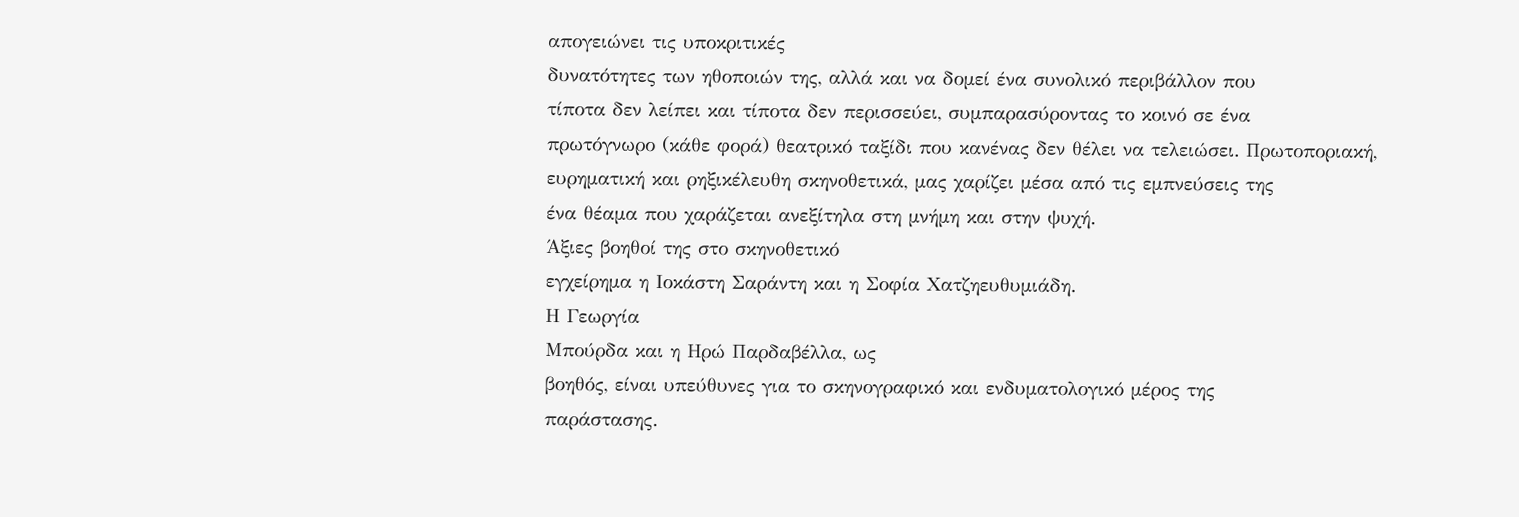απογειώνει τις υποκριτικές
δυνατότητες των ηθοποιών της, αλλά και να δομεί ένα συνολικό περιβάλλον που
τίποτα δεν λείπει και τίποτα δεν περισσεύει, συμπαρασύροντας το κοινό σε ένα
πρωτόγνωρο (κάθε φορά) θεατρικό ταξίδι που κανένας δεν θέλει να τελειώσει. Πρωτοποριακή,
ευρηματική και ρηξικέλευθη σκηνοθετικά, μας χαρίζει μέσα από τις εμπνεύσεις της
ένα θέαμα που χαράζεται ανεξίτηλα στη μνήμη και στην ψυχή.
Άξιες βοηθοί της στο σκηνοθετικό
εγχείρημα η Iοκάστη Σαράντη και η Σοφία Χατζηευθυμιάδη.
Η Γεωργία
Μπούρδα και η Ηρώ Παρδαβέλλα, ως
βοηθός, είναι υπεύθυνες για το σκηνογραφικό και ενδυματολογικό μέρος της
παράστασης.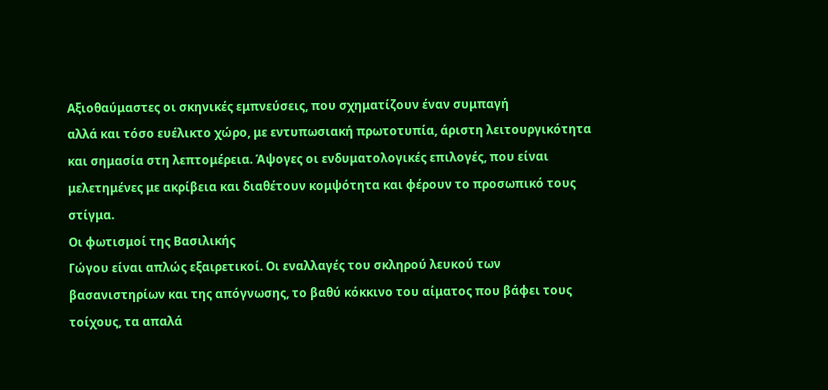Αξιοθαύμαστες οι σκηνικές εμπνεύσεις, που σχηματίζουν έναν συμπαγή
αλλά και τόσο ευέλικτο χώρο, με εντυπωσιακή πρωτοτυπία, άριστη λειτουργικότητα
και σημασία στη λεπτομέρεια. Άψογες οι ενδυματολογικές επιλογές, που είναι
μελετημένες με ακρίβεια και διαθέτουν κομψότητα και φέρουν το προσωπικό τους
στίγμα.
Οι φωτισμοί της Βασιλικής
Γώγου είναι απλώς εξαιρετικοί. Οι εναλλαγές του σκληρού λευκού των
βασανιστηρίων και της απόγνωσης, το βαθύ κόκκινο του αίματος που βάφει τους
τοίχους, τα απαλά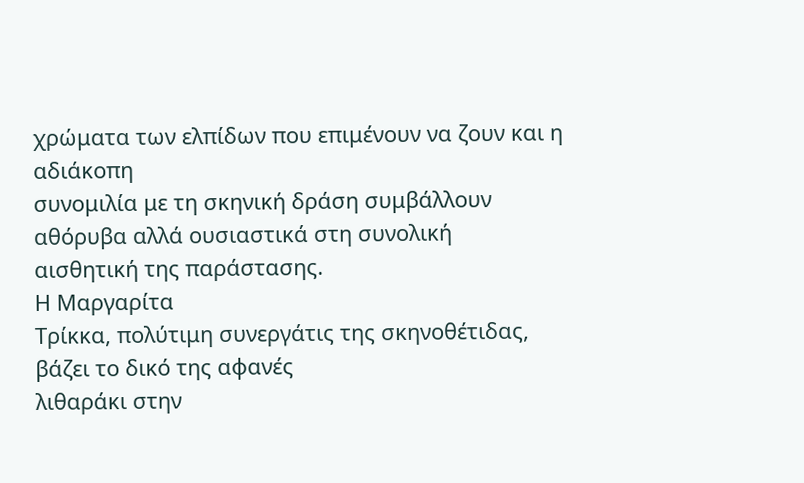χρώματα των ελπίδων που επιμένουν να ζουν και η αδιάκοπη
συνομιλία με τη σκηνική δράση συμβάλλουν αθόρυβα αλλά ουσιαστικά στη συνολική
αισθητική της παράστασης.
Η Μαργαρίτα
Τρίκκα, πολύτιμη συνεργάτις της σκηνοθέτιδας, βάζει το δικό της αφανές
λιθαράκι στην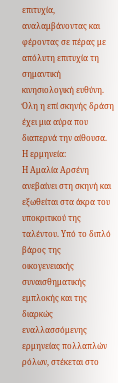επιτυχία, αναλαμβάνοντας και
φέροντας σε πέρας με απόλυτη επιτυχία τη σημαντική κινησιολογική ευθύνη.
Όλη η επί σκηνής δράση έχει μια αύρα που διαπερνά την αίθουσα.
Η ερμηνεία:
Η Αμαλία Αρσένη ανεβαίνει στη σκηνή και εξωθείται στα άκρα του
υποκριτικού της ταλέντου. Υπό το διπλό βάρος της οικογενειακής συναισθηματικής
εμπλοκής και της διαρκώς εναλλασσόμενης ερμηνείας πολλαπλών
ρόλων, στέκεται στο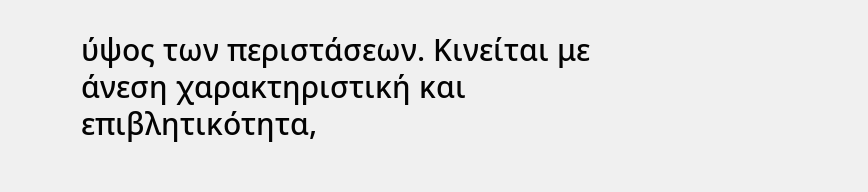ύψος των περιστάσεων. Κινείται με άνεση χαρακτηριστική και
επιβλητικότητα,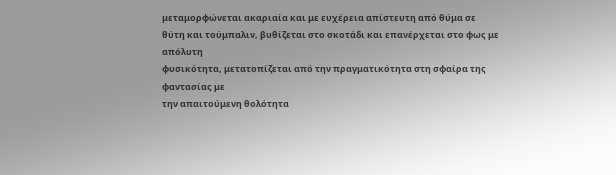μεταμορφώνεται ακαριαία και με ευχέρεια απίστευτη από θύμα σε
θύτη και τούμπαλιν, βυθίζεται στο σκοτάδι και επανέρχεται στο φως με απόλυτη
φυσικότητα, μετατοπίζεται από την πραγματικότητα στη σφαίρα της φαντασίας με
την απαιτούμενη θολότητα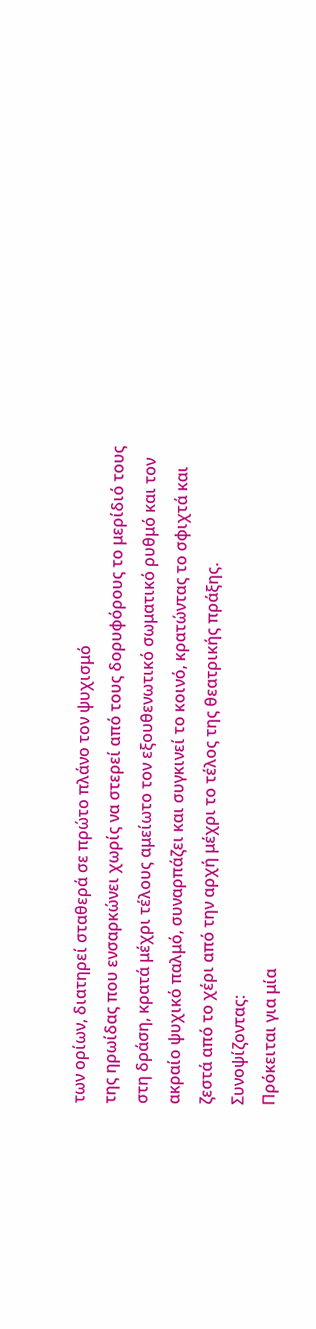των ορίων, διατηρεί σταθερά σε πρώτο πλάνο τον ψυχισμό
της ηρωίδας που ενσαρκώνει χωρίς να στερεί από τους δορυφόρους το μερίδιό τους
στη δράση, κρατά μέχρι τέλους αμείωτο τον εξουθενωτικό σωματικό ρυθμό και τον
ακραίο ψυχικό παλμό, συναρπάζει και συγκινεί το κοινό, κρατώντας το σφιχτά και
ζεστά από το χέρι από την αρχή μέχρι το τέλος της θεατρικής πράξης.
Συνοψίζοντας:
Πρόκειται για μία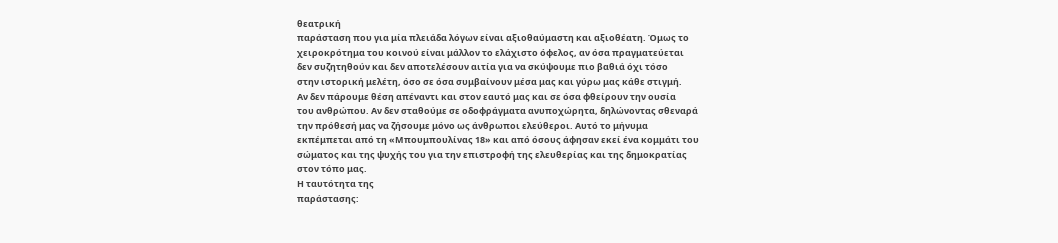θεατρική
παράσταση που για μία πλειάδα λόγων είναι αξιοθαύμαστη και αξιοθέατη. Όμως το
χειροκρότημα του κοινού είναι μάλλον το ελάχιστο όφελος, αν όσα πραγματεύεται
δεν συζητηθούν και δεν αποτελέσουν αιτία για να σκύψουμε πιο βαθιά όχι τόσο
στην ιστορική μελέτη, όσο σε όσα συμβαίνουν μέσα μας και γύρω μας κάθε στιγμή.
Αν δεν πάρουμε θέση απέναντι και στον εαυτό μας και σε όσα φθείρουν την ουσία
του ανθρώπου. Αν δεν σταθούμε σε οδοφράγματα ανυποχώρητα, δηλώνοντας σθεναρά
την πρόθεσή μας να ζήσουμε μόνο ως άνθρωποι ελεύθεροι. Αυτό το μήνυμα
εκπέμπεται από τη «Μπουμπουλίνας 18» και από όσους άφησαν εκεί ένα κομμάτι του
σώματος και της ψυχής του για την επιστροφή της ελευθερίας και της δημοκρατίας
στον τόπο μας.
Η ταυτότητα της
παράστασης: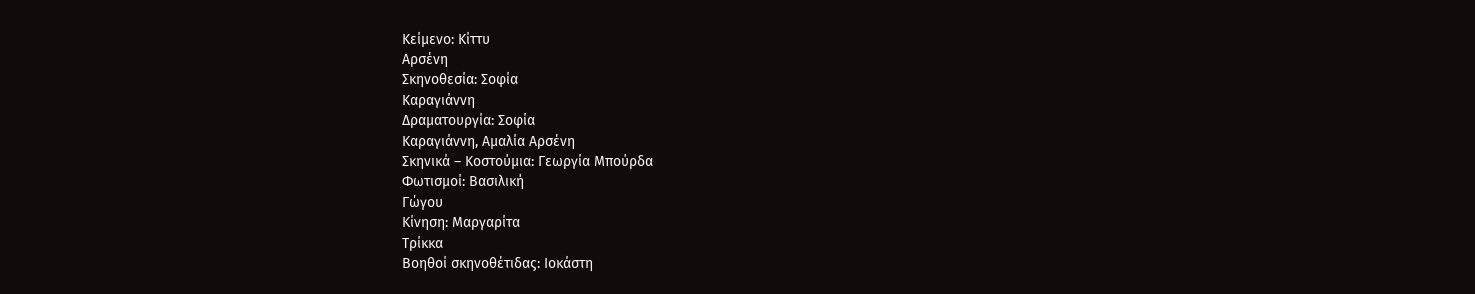Κείμενο: Κίττυ
Αρσένη
Σκηνοθεσία: Σοφία
Καραγιάννη
Δραματουργία: Σοφία
Καραγιάννη, Αμαλία Αρσένη
Σκηνικά – Κοστούμια: Γεωργία Μπούρδα
Φωτισμοί: Βασιλική
Γώγου
Κίνηση: Μαργαρίτα
Τρίκκα
Βοηθοί σκηνοθέτιδας: Iοκάστη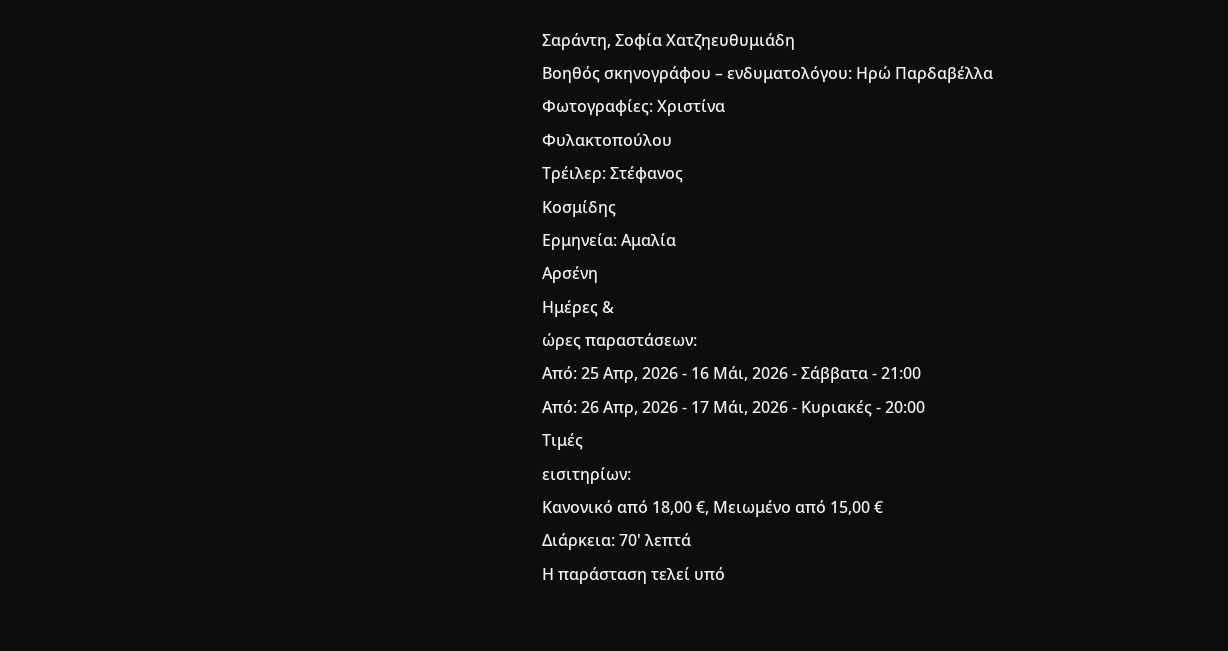Σαράντη, Σοφία Χατζηευθυμιάδη
Βοηθός σκηνογράφου – ενδυματολόγου: Ηρώ Παρδαβέλλα
Φωτογραφίες: Χριστίνα
Φυλακτοπούλου
Τρέιλερ: Στέφανος
Κοσμίδης
Ερμηνεία: Αμαλία
Αρσένη
Ημέρες &
ώρες παραστάσεων:
Από: 25 Απρ, 2026 - 16 Μάι, 2026 - Σάββατα - 21:00
Από: 26 Απρ, 2026 - 17 Μάι, 2026 - Κυριακές - 20:00
Τιμές
εισιτηρίων:
Κανονικό από 18,00 €, Μειωμένο από 15,00 €
Διάρκεια: 70' λεπτά
Η παράσταση τελεί υπό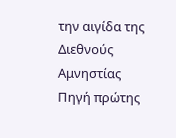την αιγίδα της Διεθνούς
Αμνηστίας
Πηγή πρώτης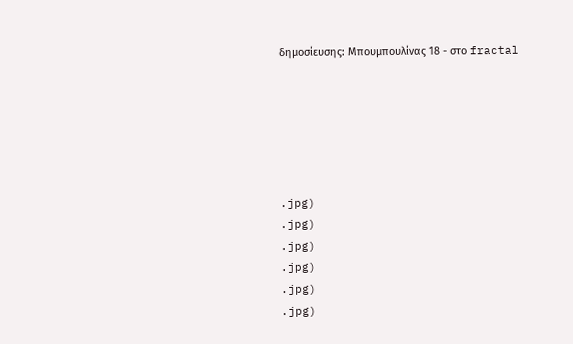δημοσίευσης: Μπουμπουλίνας 18 - στο fractal






.jpg)
.jpg)
.jpg)
.jpg)
.jpg)
.jpg)